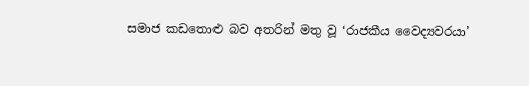සමාජ කඩතොළු බව අතරින් මතු වූ ‘රාජකීය වෛද්‍යවරයා’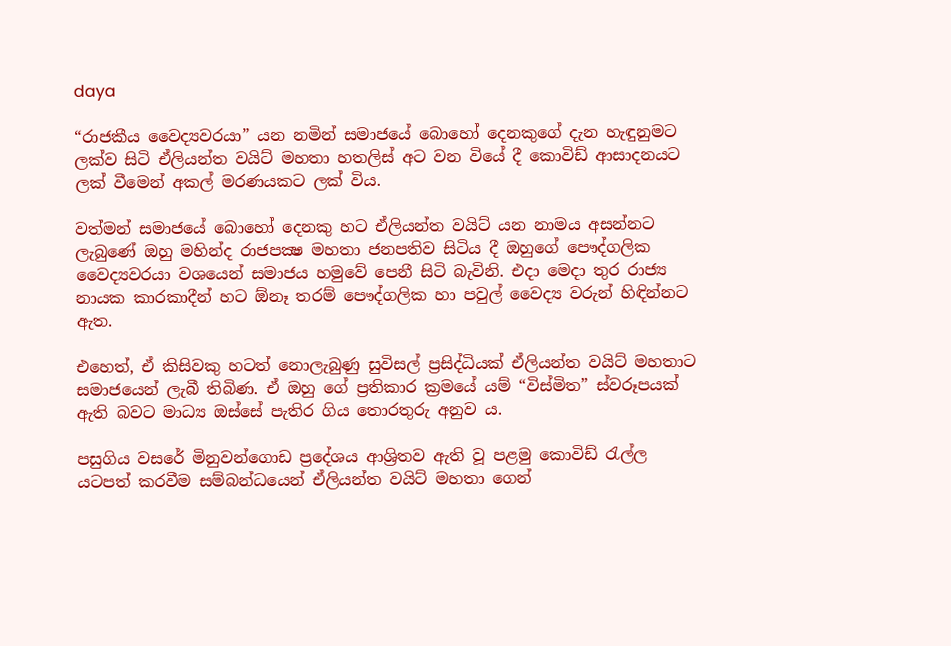daya

“රාජකීය වෛද්‍යවරයා” යන නමින් සමාජයේ බොහෝ දෙනකුගේ දැන හැඳුනුමට ලක්ව සිටි ඒලියන්ත වයිට් මහතා හතලිස් අට වන වියේ දී කොවිඩ් ආසාදනයට ලක් වීමෙන් අකල් මරණයකට ලක් විය.

වත්මන් සමාජයේ බොහෝ දෙනකු හට ඒලියන්ත වයිට් යන නාමය අසන්නට ලැබුණේ ඔහු මහින්ද රාජපක්‍ෂ මහතා ජනපතිව සිටිය දී ඔහුගේ පෞද්ගලික වෛද්‍යවරයා වශයෙන් සමාජය හමුවේ පෙනී සිටි බැවිනි. එදා මෙදා තුර රාජ්‍ය නායක කාරකාදීන් හට ඕනෑ තරම් පෞද්ගලික හා පවුල් වෛද්‍ය වරුන් හිඳින්නට ඇත.

එහෙත්, ඒ කිසිවකු හටත් නොලැබුණු සුවිසල් ප්‍රසිද්ධියක් ඒලියන්ත වයිට් මහතාට සමාජයෙන් ලැබී තිබිණ. ඒ ඔහු ගේ ප්‍රතිකාර ක්‍රමයේ යම් “විස්මිත” ස්වරූපයක් ඇති බවට මාධ්‍ය ඔස්සේ පැතිර ගිය තොරතුරු අනුව ය.

පසුගිය වසරේ මිනුවන්ගොඩ ප්‍රදේශය ආශ්‍රිතව ඇති වූ පළමු කොවිඩ් රැල්ල යටපත් කරවීම සම්බන්ධයෙන් ඒලියන්ත වයිට් මහතා ගෙන්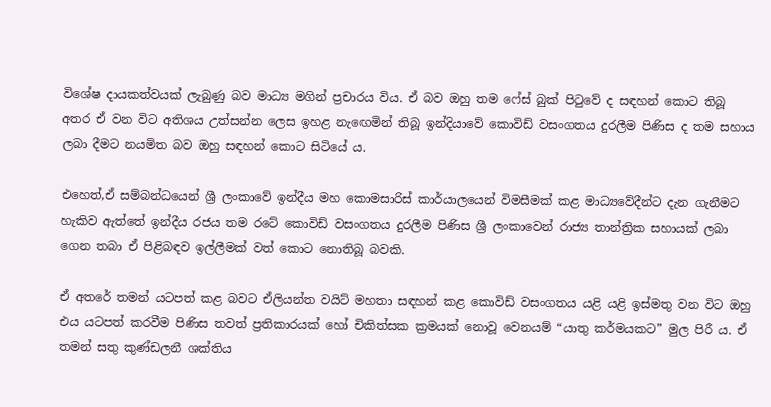විශේෂ දායකත්වයක් ලැබුණු බව මාධ්‍ය මගින් ප්‍රචාරය විය. ඒ බව ඔහු තම ෆේස් බුක් පිටුවේ ද සඳහන් කොට තිබූ අතර ඒ වන විට අතිශය උත්සන්න ලෙස ඉහළ නැඟෙමින් තිබූ ඉන්දියාවේ කොවිඩ් වසංගතය දුරලීම පිණිස ද තම සහාය ලබා දීමට නයමිත බව ඔහු සඳහන් කොට සිටියේ ය.

එහෙත්,ඒ සම්බන්ධයෙන් ශ්‍රී ලංකාවේ ඉන්දීය මහ කොමසාරිස් කාර්යාලයෙන් විමසීමක් කළ මාධ්‍යවේදීන්ට දැන ගැනීමට හැකිව ඇත්තේ ඉන්දීය රජය තම රටේ කොවිඩ් වසංගතය දුරලීම පිණිස ශ්‍රී ලංකාවෙන් රාජ්‍ය තාන්ත්‍රික සහායක් ලබා ගෙන තබා ඒ පිළිබඳව ඉල්ලීමක් වත් කොට නොතිබූ බවකි.

ඒ අතරේ තමන් යටපත් කළ බවට ඒලියන්ත වයිට් මහතා සඳහන් කළ කොවිඩ් වසංගතය යළි යළි ඉස්මතු වන විට ඔහු එය යටපත් කරවීම පිණිස තවත් ප්‍රතිකාරයක් හෝ චිකිත්සක ක්‍රමයක් නොවූ වෙනයම් “යාතු කර්මයකට” මුල පිරී ය. ඒ තමන් සතු කුණ්ඩලනී ශක්තිය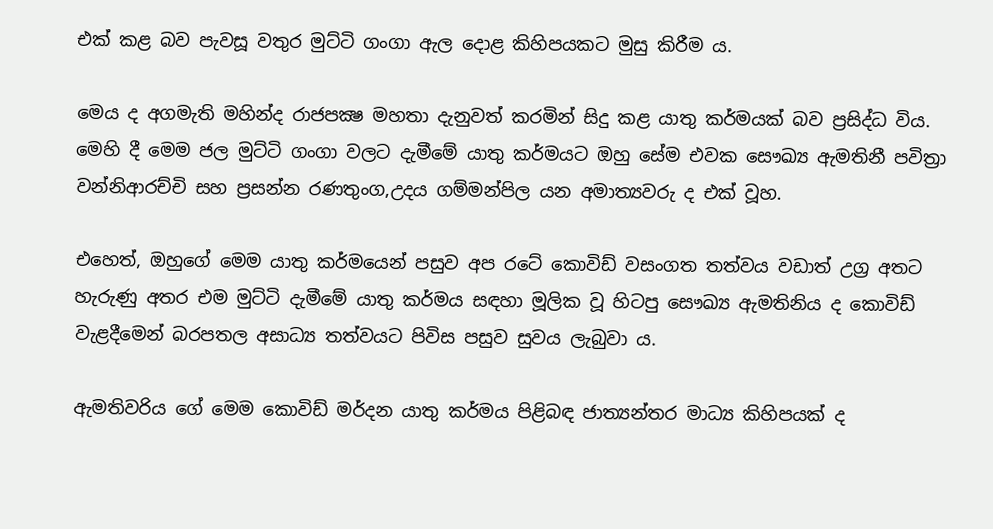එක් කළ බව පැවසූ වතුර මුට්ටි ගංගා ඇල දොළ කිහිපයකට මුසු කිරීම ය.

මෙය ද අගමැති මහින්ද රාජපක්‍ෂ මහතා දැනුවත් කරමින් සිදු කළ යාතු කර්මයක් බව ප්‍රසිද්ධ විය. මෙහි දී මෙම ජල මුට්ටි ගංගා වලට දැමීමේ යාතු කර්මයට ඔහු සේම එවක සෞඛ්‍ය ඇමතිනී පවිත්‍රා වන්නිආරච්චි සහ ප්‍රසන්න රණතුංග,උදය ගම්මන්පිල යන අමාත්‍යවරු ද එක් වූහ.

එහෙත්, ඔහුගේ මෙම යාතු කර්මයෙන් පසුව අප රටේ කොවිඩ් වසංගත තත්වය වඩාත් උග්‍ර අතට හැරුණු අතර එම මුට්ටි දැමීමේ යාතු කර්මය සඳහා මූලික වූ හිටපු සෞඛ්‍ය ඇමතිනිය ද කොවිඩ් වැළදීමෙන් බරපතල අසාධ්‍ය තත්වයට පිවිස පසුව සුවය ලැබුවා ය.

ඇමතිවරිය ගේ මෙම කොවිඩ් මර්දන යාතු කර්මය පිළිබඳ ජාත්‍යන්තර මාධ්‍ය කිහිපයක් ද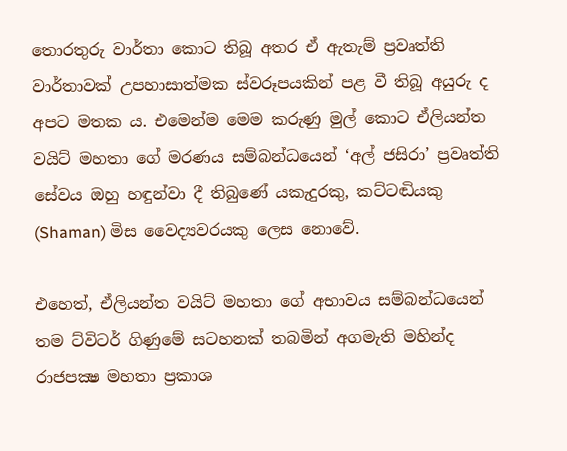තොරතුරු වාර්තා කොට තිබූ අතර ඒ ඇතැම් ප්‍රවෘත්ති වාර්තාවක් උපහාසාත්මක ස්වරූපයකින් පළ වී තිබූ අයුරු ද අපට මතක ය. එමෙන්ම මෙම කරුණු මුල් කොට ඒලියන්ත වයිට් මහතා ගේ මරණය සම්බන්ධයෙන් ‘අල් ජසිරා’ ප්‍රවෘත්ති සේවය ඔහු හඳුන්වා දී තිබුණේ යකැදුරකු, කට්ටඬියකු (Shaman) මිස වෛද්‍යවරයකු ලෙස නොවේ.

එහෙත්, ඒලියන්ත වයිට් මහතා ගේ අභාවය සම්බන්ධයෙන් තම ට්විටර් ගිණුමේ සටහනක් තබමින් අගමැති මහින්ද රාජපක්‍ෂ මහතා ප්‍රකාශ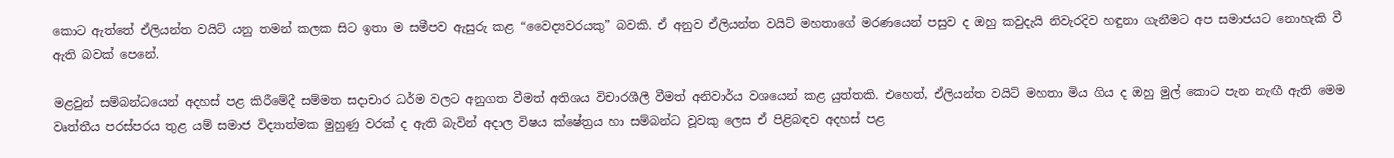කොට ඇත්තේ ඒලියන්ත වයිට් යනු තමන් කලක සිට ඉතා ම සමීපව ඇසුරු කළ “වෛද්‍යවරයකු” බවකි. ඒ අනුව ඒලියන්ත වයිට් මහතාගේ මරණයෙන් පසුව ද ඔහු කවුදැයි නිවැරදිව හඳුනා ගැනීමට අප සමාජයට නොහැකි වී ඇති බවක් පෙනේ.

මළවුන් සම්බන්ධයෙන් අදහස් පළ කිරීමේදී සම්මත සදාචාර ධර්ම වලට අනුගත වීමත් අතිශය විචාරශීලී වීමත් අනිවාර්ය වශයෙන් කළ යුත්තකි. එහෙත්, ඒලියන්ත වයිට් මහතා මිය ගිය ද ඔහු මුල් කොට පැන නැඟී ඇති මෙම වෘත්තීය පරස්පරය තුළ යම් සමාජ විද්‍යාත්මක මුහුණු වරක් ද ඇති බැවින් අදාල විෂය ක්ෂේත්‍රය හා සම්බන්ධ වූවකු ලෙස ඒ පිළිබඳව අදහස් පළ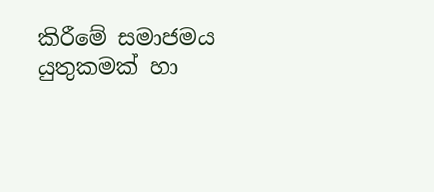කිරීමේ සමාජමය යුතුකමක් හා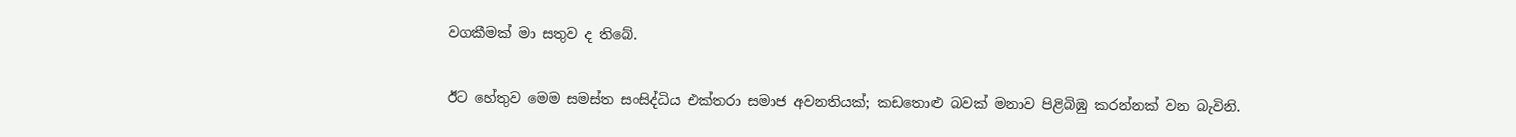වගකීමක් මා සතුව ද තිබේ.

ඊට හේතුව මෙම සමස්ත සංසිද්ධිය එක්තරා සමාජ අවනතියක්; කඩතොළු බවක් මනාව පිළිබිඹු කරන්නක් වන බැවිනි.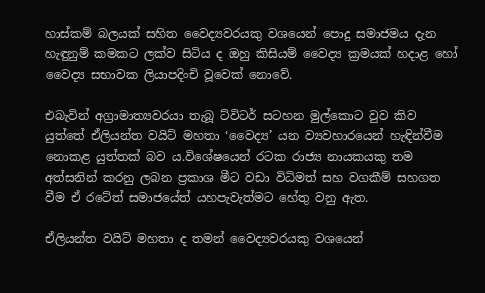හාස්කම් බලයක් සහිත වෛද්‍යවරයකු වශයෙන් පොදු සමාජමය දැන හැඳුනුම් කමකට ලක්ව සිටිය ද ඔහු කිසියම් වෛද්‍ය ක්‍රමයක් හදාළ හෝ වෛද්‍ය සභාවක ලියාපදිංචි වූවෙක් නොවේ.

එබැවින් අග්‍රාමාත්‍යවරයා තැබූ ට්විටර් සටහන මුල්කොට වුව කිව යුත්තේ ඒලියන්ත වයිට් මහතා ‘වෛද්‍ය’ යන ව්‍යවහාරයෙන් හැඳින්වීම නොකළ යුත්තක් බව ය.විශේෂයෙන් රටක රාජ්‍ය නායකයකු තම අත්සනින් කරනු ලබන ප්‍රකාශ මීට වඩා විධිමත් සහ වගකීම් සහගත වීම ඒ රටේත් සමාජයේත් යහපැවැත්මට හේතු වනු ඇත.

ඒලියන්ත වයිට් මහතා ද තමන් වෛද්‍යවරයකු වශයෙන්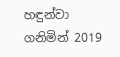හඳුන්වා ගනිමින් 2019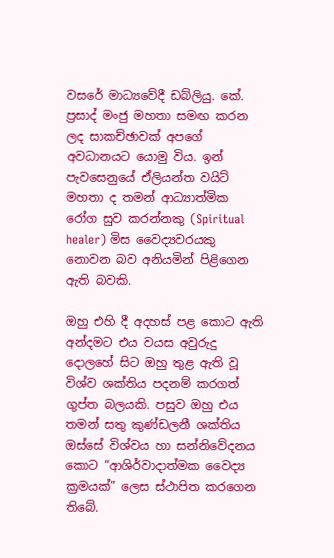වසරේ මාධ්‍යවේදී ඩබ්ලියු. කේ. ප්‍රසාද් මංජු මහතා සමඟ කරන ලද සාකච්ඡාවක් අපගේ අවධානයට යොමු විය. ඉන් පැවසෙනුයේ ඒලියන්ත වයිට් මහතා ද තමන් ආධ්‍යාත්මික රෝග සුව කරන්නකු (Spiritual healer) මිස වෛද්‍යවරයකු නොවන බව අනියමින් පිළිගෙන ඇති බවකි.

ඔහු එහි දී අදහස් පළ කොට ඇති අන්දමට එය වයස අවුරුදු දොලහේ සිට ඔහු තුළ ඇති වූ විශ්ව ශක්තිය පදනම් කරගත් ගුප්ත බලයකි. පසුව ඔහු එය තමන් සතු කුණ්ඩලනී ශක්තිය ඔස්සේ විශ්වය හා සන්නිවේදනය කොට “ආශිර්වාදාත්මක වෛද්‍ය ක්‍රමයක්” ලෙස ස්ථාපිත කරගෙන තිබේ.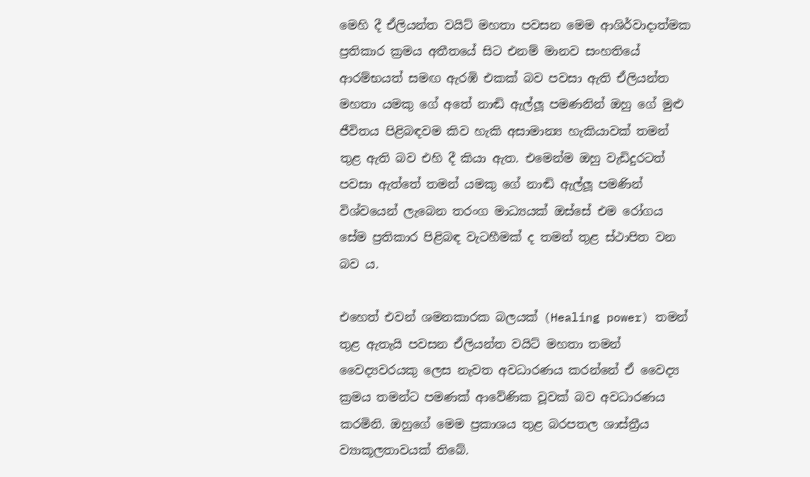මෙහි දී ඒලියන්ත වයිට් මහතා පවසන මෙම ආශිර්වාදාත්මක ප්‍රතිකාර ක්‍රමය අතීතයේ සිට එනම් මානව සංහතියේ ආරම්භයත් සමඟ ඇරඹි එකක් බව පවසා ඇති ඒලියන්ත මහතා යමකු ගේ අතේ නාඬි ඇල්ලූ පමණනින් ඔහු ගේ මුළු ජීවිතය පිළිබඳවම කිව හැකි අසාමාන්‍ය හැකියාවක් තමන් තුළ ඇති බව එහි දී කියා ඇත. එමෙන්ම ඔහු වැඩිදුරටත් පවසා ඇත්තේ තමන් යමකු ගේ නාඬි ඇල්ලූ පමණින් විශ්වයෙන් ලැබෙන තරංග මාධ්‍යයක් ඔස්සේ එම රෝගය සේම ප්‍රතිකාර පිළිබඳ වැටහීමක් ද තමන් තුළ ස්ථාපිත වන බව ය.

එහෙත් එවන් ශමනකාරක බලයක් (Healing power) තමන් තුළ ඇතැයි පවසන ඒලියන්ත වයිට් මහතා තමන් වෛද්‍යවරයකු ලෙස නැවත අවධාරණය කරන්නේ ඒ වෛද්‍ය ක්‍රමය තමන්ට පමණක් ආවේණික වූවක් බව අවධාරණය කරමිනි. ඔහුගේ මෙම ප්‍රකාශය තුළ බරපතල ශාස්ත්‍රීය ව්‍යාකූලතාවයක් තිබේ.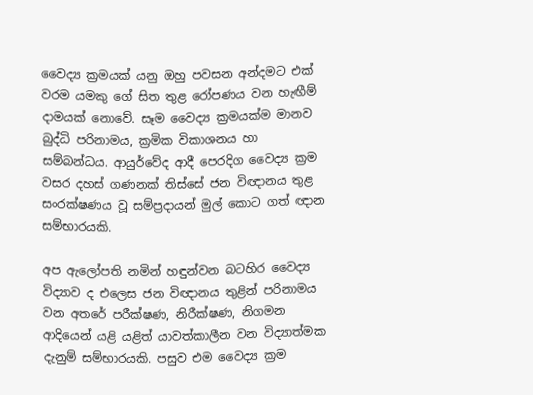වෛද්‍ය ක්‍රමයක් යනු ඔහු පවසන අන්දමට එක් වරම යමකු ගේ සිත තුළ රෝපණය වන හැඟීම් දාමයක් නොවේ. සෑම වෛද්‍ය ක්‍රමයක්ම මානව බුද්ධි පරිනාමය, ක්‍රමික විකාශනය හා සම්බන්ධය. ආයුර්වේද ආදී පෙරදිග වෛද්‍ය ක්‍රම වසර දහස් ගණනක් තිස්සේ ජන විඥානය තුළ සංරක්ෂණය වූ සම්ප්‍රදායන් මුල් කොට ගත් ඥාන සම්භාරයකි.

අප ඇලෝපති නමින් හඳුන්වන බටහිර වෛද්‍ය විද්‍යාව ද එලෙස ජන විඥානය තුළින් පරිනාමය වන අතරේ පරීක්ෂණ, නිරීක්ෂණ, නිගමන ආදියෙන් යළි යළිත් යාවත්කාලීන වන විද්‍යාත්මක දැනුම් සම්භාරයකි. පසුව එම වෛද්‍ය ක්‍රම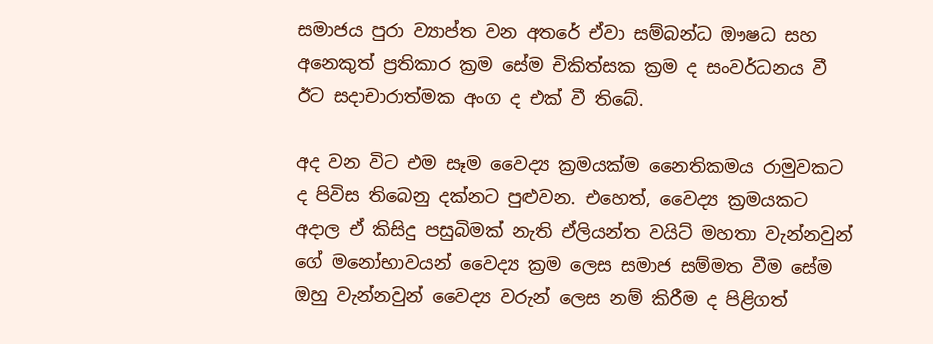සමාජය පුරා ව්‍යාප්ත වන අතරේ ඒවා සම්බන්ධ ඖෂධ සහ අනෙකුත් ප්‍රතිකාර ක්‍රම සේම චිකිත්සක ක්‍රම ද සංවර්ධනය වී ඊට සදාචාරාත්මක අංග ද එක් වී තිබේ.

අද වන විට එම සෑම වෛද්‍ය ක්‍රමයක්ම නෛතිකමය රාමුවකට ද පිවිස තිබෙනු දක්නට පුළුවන. එහෙත්, වෛද්‍ය ක්‍රමයකට අදාල ඒ කිසිදු පසුබිමක් නැති ඒලියන්ත වයිට් මහතා වැන්නවුන් ගේ මනෝභාවයන් වෛද්‍ය ක්‍රම ලෙස සමාජ සම්මත වීම සේම ඔහු වැන්නවුන් වෛද්‍ය වරුන් ලෙස නම් කිරීම ද පිළිගත්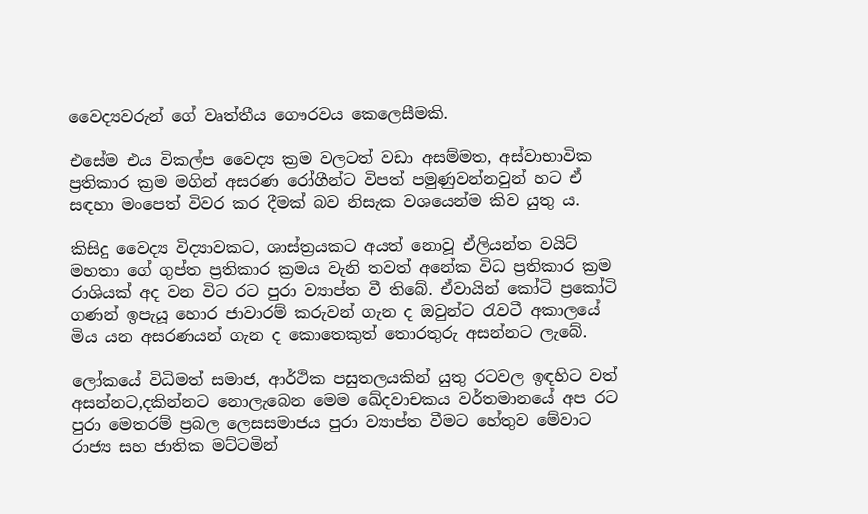වෛද්‍යවරුන් ගේ වෘත්තීය ගෞරවය කෙලෙසීමකි.

එසේම එය විකල්ප වෛද්‍ය ක්‍රම වලටත් වඩා අසම්මත, අස්වාභාවික ප්‍රතිකාර ක්‍රම මගින් අසරණ රෝගීන්ට විපත් පමුණුවන්නවුන් හට ඒ සඳහා මංපෙත් විවර කර දීමක් බව නිසැක වශයෙන්ම කිව යුතු ය.

කිසිදු වෛද්‍ය විද්‍යාවකට, ශාස්ත්‍රයකට අයත් නොවූ ඒලියන්ත වයිට් මහතා ගේ ගුප්ත ප්‍රතිකාර ක්‍රමය වැනි තවත් අනේක විධ ප්‍රතිකාර ක්‍රම රාශියක් අද වන විට රට පුරා ව්‍යාප්ත වී තිබේ. ඒවායින් කෝටි ප්‍රකෝටි ගණන් ඉපැයූ හොර ජාවාරම් කරුවන් ගැන ද ඔවුන්ට රැවටී අකාලයේ මිය යන අසරණයන් ගැන ද කොතෙකුත් තොරතුරු අසන්නට ලැබේ.

ලෝකයේ විධිමත් සමාජ, ආර්ථික පසුතලයකින් යුතු රටවල ඉඳහිට වත් අසන්නට,දකින්නට නොලැබෙන මෙම ඛේදවාචකය වර්තමානයේ අප රට පුරා මෙතරම් ප්‍රබල ලෙසසමාජය පුරා ව්‍යාප්ත වීමට හේතුව මේවාට රාජ්‍ය සහ ජාතික මට්ටමින්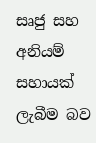සෘජු සහ අනියම් සහායක් ලැබීම බව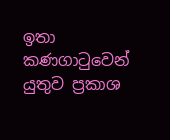ඉතා කණගාටුවෙන් යුතුව ප්‍රකාශ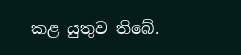කළ යුතුව තිබේ.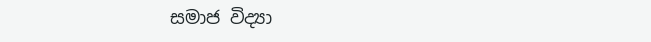සමාජ විද්‍යා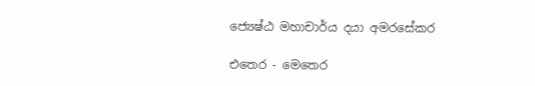ජ්‍යෙෂ්ඨ මහාචාර්ය දයා අමරසේකර

එතෙර - මෙතෙර